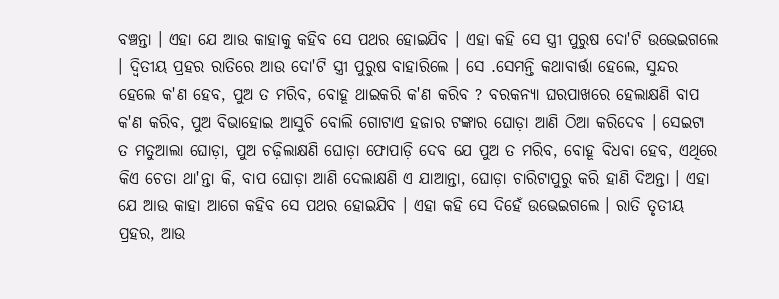ବଞ୍ଚନ୍ତା । ଏହା ଯେ ଆଉ କାହାକୁ କହିବ ସେ ପଥର ହୋଇଯିବ । ଏହା କହି ସେ ସ୍ତ୍ରୀ ପୁରୁଷ ଦୋ'ଟି ଉଭେଇଗଲେ । ଦ୍ୱିତୀୟ ପ୍ରହର ରାତିରେ ଆଉ ଦୋ'ଟି ସ୍ତ୍ରୀ ପୁରୁଷ ବାହାରିଲେ । ସେ .ସେମନ୍ତି କଥାବାର୍ତ୍ତା ହେଲେ, ସୁନ୍ଦର ହେଲେ କ'ଣ ହେବ, ପୁଅ ତ ମରିବ, ବୋହୂ ଥାଇକରି କ'ଣ କରିବ ? ବରକନ୍ୟା ଘରପାଖରେ ହେଲାକ୍ଷଣି ବାପ କ'ଣ କରିବ, ପୁଅ ବିଭାହୋଇ ଆସୁଚି ବୋଲି ଗୋଟାଏ ହଜାର ଟଙ୍କାର ଘୋଡ଼ା ଆଣି ଠିଆ କରିଦେବ । ସେଇଟା ତ ମତୁଆଲା ଘୋଡ଼ା, ପୁଅ ଚଢ଼ିଲାକ୍ଷଣି ଘୋଡ଼ା ଫୋପାଡ଼ି ଦେବ ଯେ ପୁଅ ତ ମରିବ, ବୋହୂ ବିଧବା ହେବ, ଏଥିରେ କିଏ ଚେତା ଥା'ନ୍ତା କି, ବାପ ଘୋଡ଼ା ଆଣି ଦେଲାକ୍ଷଣି ଏ ଯାଆନ୍ତା, ଘୋଡ଼ା ଚାରିଟାପୁରୁ କରି ହାଣି ଦିଅନ୍ତା । ଏହା ଯେ ଆଉ କାହା ଆଗେ କହିବ ସେ ପଥର ହୋଇଯିବ । ଏହା କହି ସେ ଦିହେଁ ଉଭେଇଗଲେ । ରାତି ତୃତୀୟ ପ୍ରହର, ଆଉ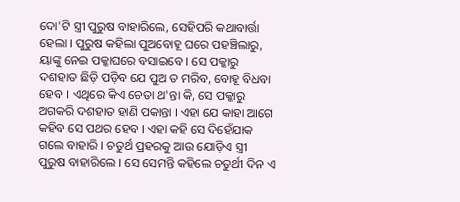ଦୋ'ଟି ସ୍ତ୍ରୀ ପୁରୁଷ ବାହାରିଲେ, ସେହିପରି କଥାବାର୍ତ୍ତା ହେଲା । ପୁରୁଷ କହିଲା ପୁଅବୋହୂ ଘରେ ପହଞ୍ଚିଲାରୁ, ୟାଙ୍କୁ ନେଇ ପକ୍କାଘରେ ବସାଇବେ । ସେ ପକ୍କାରୁ ଦଶହାତ ଛିଡ଼ି ପଡ଼ିବ ଯେ ପୁଅ ତ ମରିବ, ବୋହୂ ବିଧବା ହେବ । ଏଥିରେ କିଏ ଚେତା ଥ'ନ୍ତା କି, ସେ ପକ୍କାରୁ ଅଗକରି ଦଶହାତ ହାଣି ପକାନ୍ତା । ଏହା ଯେ କାହା ଆଗେ କହିବ ସେ ପଥର ହେବ । ଏହା କହି ସେ ଦିହେଁଯାକ ଗଲେ ବାହାରି । ଚତୁର୍ଥ ପ୍ରହରକୁ ଆଉ ଯୋଡ଼ିଏ ସ୍ତ୍ରୀ ପୁରୁଷ ବାହାରିଲେ । ସେ ସେମନ୍ତି କହିଲେ ଚତୁର୍ଥୀ ଦିନ ଏ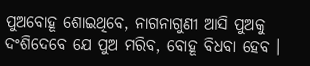ପୁଅବୋହୂ ଶୋଇଥିବେ, ନାଗନାଗୁଣୀ ଆସି ପୁଅକୁ ଦଂଶିଦେବେ ଯେ ପୁଅ ମରିବ, ବୋହୂ ବିଧବା ହେବ ।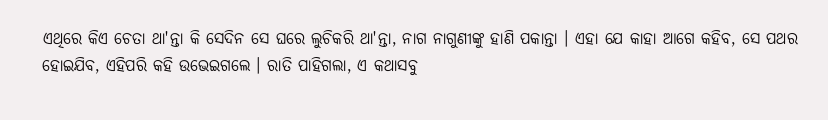ଏଥିରେ କିଏ ଚେତା ଥା'ନ୍ତା କି ସେଦିନ ସେ ଘରେ ଲୁଚିକରି ଥା'ନ୍ତା, ନାଗ ନାଗୁଣୀଙ୍କୁ ହାଣି ପକାନ୍ତା । ଏହା ଯେ କାହା ଆଗେ କହିବ, ସେ ପଥର ହୋଇଯିବ, ଏହିପରି କହି ଉଭେଇଗଲେ । ରାତି ପାହିଗଲା, ଏ କଥାସବୁ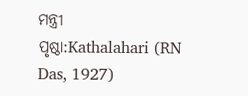ମନ୍ତ୍ରୀ
ପୃଷ୍ଠା:Kathalahari (RN Das, 1927)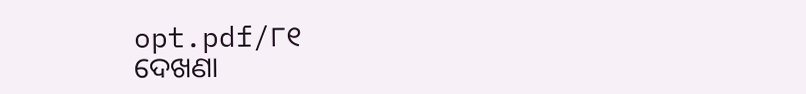opt.pdf/୮୧
ଦେଖଣା